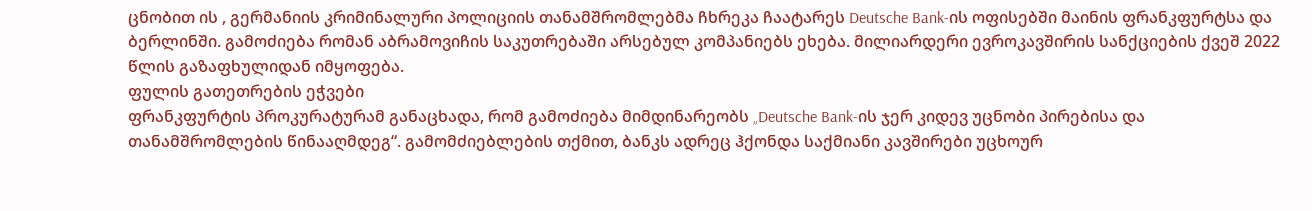ცნობით ის , გერმანიის კრიმინალური პოლიციის თანამშრომლებმა ჩხრეკა ჩაატარეს Deutsche Bank-ის ოფისებში მაინის ფრანკფურტსა და ბერლინში. გამოძიება რომან აბრამოვიჩის საკუთრებაში არსებულ კომპანიებს ეხება. მილიარდერი ევროკავშირის სანქციების ქვეშ 2022 წლის გაზაფხულიდან იმყოფება.
ფულის გათეთრების ეჭვები
ფრანკფურტის პროკურატურამ განაცხადა, რომ გამოძიება მიმდინარეობს „Deutsche Bank-ის ჯერ კიდევ უცნობი პირებისა და თანამშრომლების წინააღმდეგ“. გამომძიებლების თქმით, ბანკს ადრეც ჰქონდა საქმიანი კავშირები უცხოურ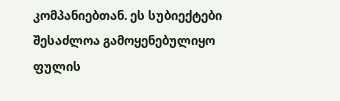კომპანიებთან. ეს სუბიექტები შესაძლოა გამოყენებულიყო ფულის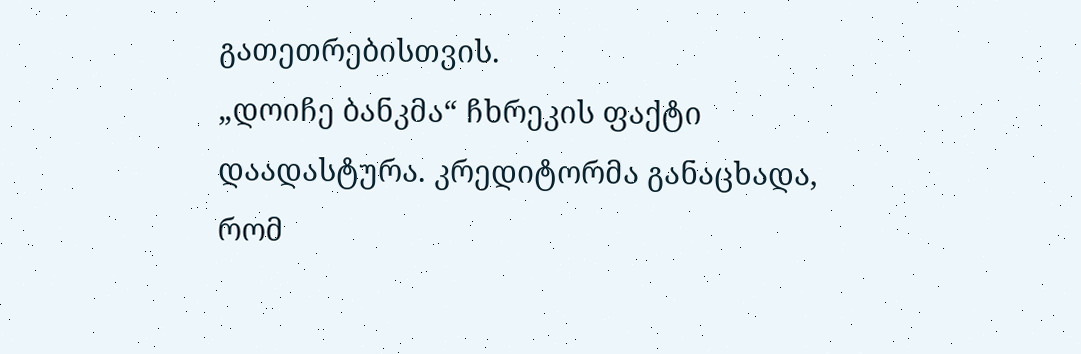გათეთრებისთვის.
„დოიჩე ბანკმა“ ჩხრეკის ფაქტი დაადასტურა. კრედიტორმა განაცხადა, რომ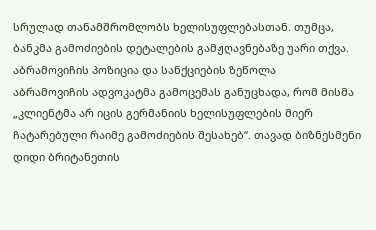სრულად თანამშრომლობს ხელისუფლებასთან. თუმცა, ბანკმა გამოძიების დეტალების გამჟღავნებაზე უარი თქვა.
აბრამოვიჩის პოზიცია და სანქციების ზეწოლა
აბრამოვიჩის ადვოკატმა გამოცემას განუცხადა, რომ მისმა „კლიენტმა არ იცის გერმანიის ხელისუფლების მიერ ჩატარებული რაიმე გამოძიების შესახებ“. თავად ბიზნესმენი დიდი ბრიტანეთის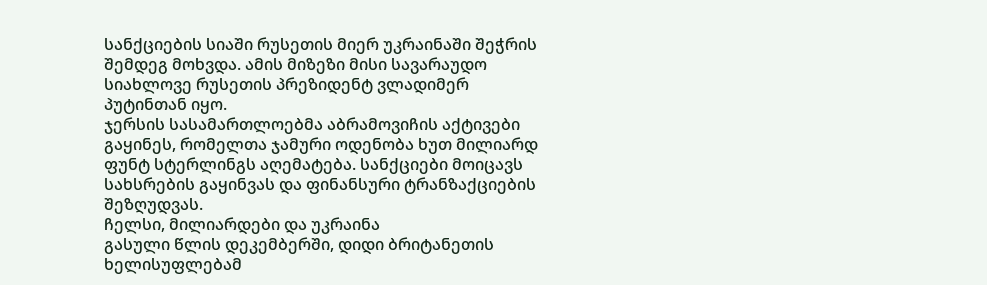სანქციების სიაში რუსეთის მიერ უკრაინაში შეჭრის შემდეგ მოხვდა. ამის მიზეზი მისი სავარაუდო სიახლოვე რუსეთის პრეზიდენტ ვლადიმერ პუტინთან იყო.
ჯერსის სასამართლოებმა აბრამოვიჩის აქტივები გაყინეს, რომელთა ჯამური ოდენობა ხუთ მილიარდ ფუნტ სტერლინგს აღემატება. სანქციები მოიცავს სახსრების გაყინვას და ფინანსური ტრანზაქციების შეზღუდვას.
ჩელსი, მილიარდები და უკრაინა
გასული წლის დეკემბერში, დიდი ბრიტანეთის ხელისუფლებამ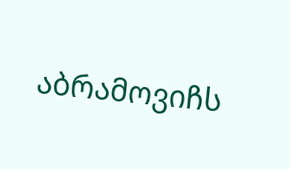აბრამოვიჩს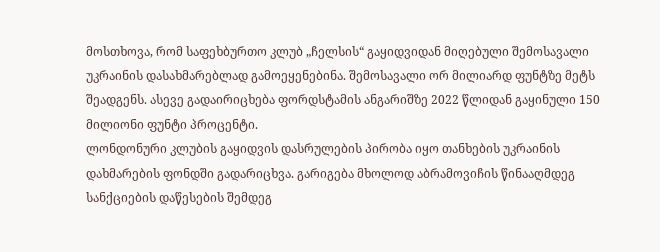მოსთხოვა, რომ საფეხბურთო კლუბ „ჩელსის“ გაყიდვიდან მიღებული შემოსავალი უკრაინის დასახმარებლად გამოეყენებინა. შემოსავალი ორ მილიარდ ფუნტზე მეტს შეადგენს. ასევე გადაირიცხება ფორდსტამის ანგარიშზე 2022 წლიდან გაყინული 150 მილიონი ფუნტი პროცენტი.
ლონდონური კლუბის გაყიდვის დასრულების პირობა იყო თანხების უკრაინის დახმარების ფონდში გადარიცხვა. გარიგება მხოლოდ აბრამოვიჩის წინააღმდეგ სანქციების დაწესების შემდეგ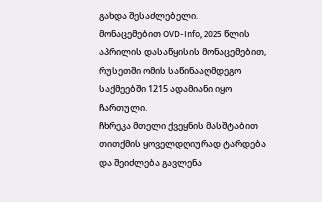გახდა შესაძლებელი.
მონაცემებით OVD-Info, 2025 წლის აპრილის დასაწყისის მონაცემებით, რუსეთში ომის საწინააღმდეგო საქმეებში 1215 ადამიანი იყო ჩართული.
ჩხრეკა მთელი ქვეყნის მასშტაბით თითქმის ყოველდღიურად ტარდება და შეიძლება გავლენა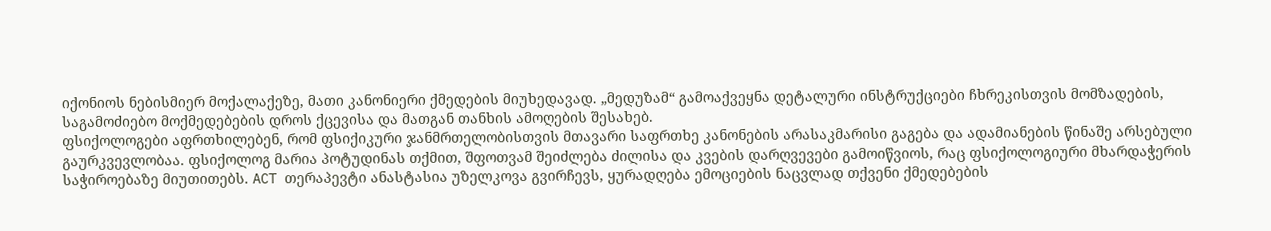იქონიოს ნებისმიერ მოქალაქეზე, მათი კანონიერი ქმედების მიუხედავად. „მედუზამ“ გამოაქვეყნა დეტალური ინსტრუქციები ჩხრეკისთვის მომზადების, საგამოძიებო მოქმედებების დროს ქცევისა და მათგან თანხის ამოღების შესახებ.
ფსიქოლოგები აფრთხილებენ, რომ ფსიქიკური ჯანმრთელობისთვის მთავარი საფრთხე კანონების არასაკმარისი გაგება და ადამიანების წინაშე არსებული გაურკვევლობაა. ფსიქოლოგ მარია პოტუდინას თქმით, შფოთვამ შეიძლება ძილისა და კვების დარღვევები გამოიწვიოს, რაც ფსიქოლოგიური მხარდაჭერის საჭიროებაზე მიუთითებს. ACT თერაპევტი ანასტასია უზელკოვა გვირჩევს, ყურადღება ემოციების ნაცვლად თქვენი ქმედებების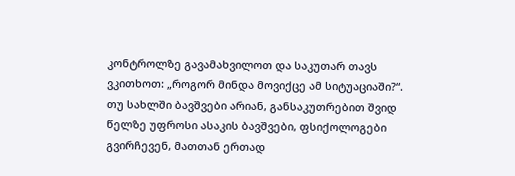კონტროლზე გავამახვილოთ და საკუთარ თავს ვკითხოთ: „როგორ მინდა მოვიქცე ამ სიტუაციაში?“.
თუ სახლში ბავშვები არიან, განსაკუთრებით შვიდ წელზე უფროსი ასაკის ბავშვები, ფსიქოლოგები გვირჩევენ, მათთან ერთად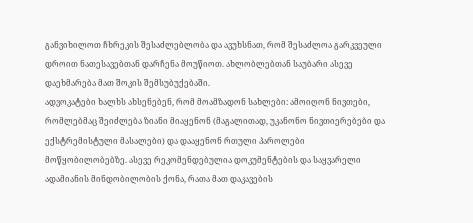განვიხილოთ ჩხრეკის შესაძლებლობა და ავუხსნათ, რომ შესაძლოა გარკვეული დროით ნათესავებთან დარჩენა მოუწიოთ. ახლობლებთან საუბარი ასევე დაეხმარება მათ შოკის შემსუბუქებაში.
ადვოკატები ხალხს ახსენებენ, რომ მოამზადონ სახლები: ამოიღონ ნივთები, რომლებმაც შეიძლება ზიანი მიაყენონ (მაგალითად, უკანონო ნივთიერებები და ექსტრემისტული მასალები) და დააყენონ რთული პაროლები მოწყობილობებზე. ასევე რეკომენდებულია დოკუმენტების და საყვარელი ადამიანის მინდობილობის ქონა, რათა მათ დაკავების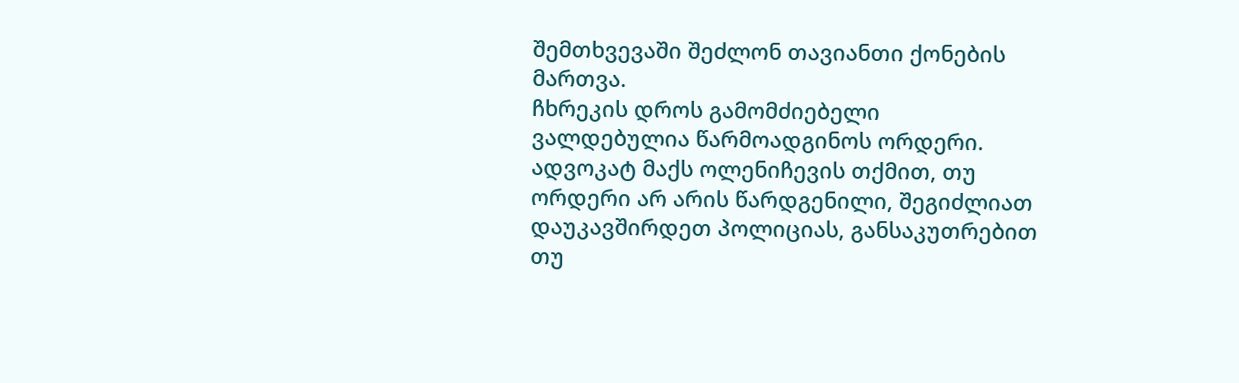შემთხვევაში შეძლონ თავიანთი ქონების მართვა.
ჩხრეკის დროს გამომძიებელი ვალდებულია წარმოადგინოს ორდერი. ადვოკატ მაქს ოლენიჩევის თქმით, თუ ორდერი არ არის წარდგენილი, შეგიძლიათ დაუკავშირდეთ პოლიციას, განსაკუთრებით თუ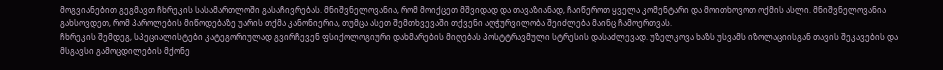მოგვიანებით გეგმავთ ჩხრეკის სასამართლოში გასაჩივრებას. მნიშვნელოვანია, რომ მოიქცეთ მშვიდად და თავაზიანად, ჩაიწეროთ ყველა კომენტარი და მოითხოვოთ ოქმის ასლი. მნიშვნელოვანია გახსოვდეთ, რომ პაროლების მიწოდებაზე უარის თქმა კანონიერია, თუმცა ასეთ შემთხვევაში თქვენი აღჭურვილობა შეიძლება მაინც ჩამოერთვას.
ჩხრეკის შემდეგ, სპეციალისტები კატეგორიულად გვირჩევენ ფსიქოლოგიური დახმარების მიღებას პოსტტრავმული სტრესის დასაძლევად. უზელკოვა ხაზს უსვამს იზოლაციისგან თავის შეკავების და მსგავსი გამოცდილების მქონე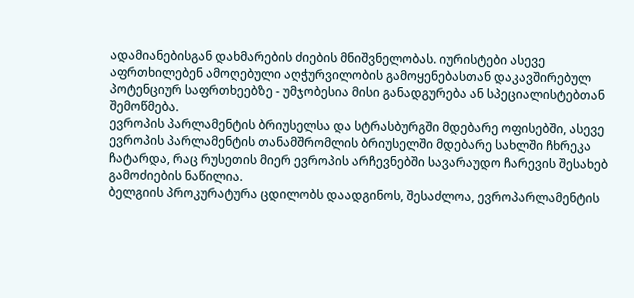ადამიანებისგან დახმარების ძიების მნიშვნელობას. იურისტები ასევე აფრთხილებენ ამოღებული აღჭურვილობის გამოყენებასთან დაკავშირებულ პოტენციურ საფრთხეებზე - უმჯობესია მისი განადგურება ან სპეციალისტებთან შემოწმება.
ევროპის პარლამენტის ბრიუსელსა და სტრასბურგში მდებარე ოფისებში, ასევე ევროპის პარლამენტის თანამშრომლის ბრიუსელში მდებარე სახლში ჩხრეკა ჩატარდა, რაც რუსეთის მიერ ევროპის არჩევნებში სავარაუდო ჩარევის შესახებ გამოძიების ნაწილია.
ბელგიის პროკურატურა ცდილობს დაადგინოს, შესაძლოა, ევროპარლამენტის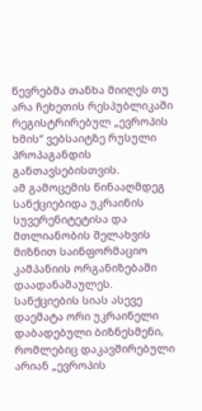წევრებმა თანხა მიიღეს თუ არა ჩეხეთის რესპუბლიკაში რეგისტრირებულ „ევროპის ხმის“ ვებსაიტზე რუსული პროპაგანდის განთავსებისთვის.
ამ გამოცემის წინააღმდეგ სანქციებიდა უკრაინის სუვერენიტეტისა და მთლიანობის შელახვის მიზნით საინფორმაციო კამპანიის ორგანიზებაში დაადანაშაულეს.
სანქციების სიას ასევე დაემატა ორი უკრაინელი დაბადებული ბიზნესმენი, რომლებიც დაკავშირებული არიან „ევროპის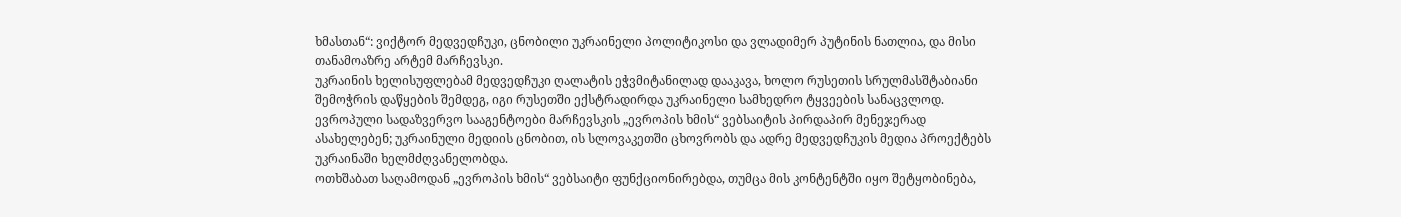ხმასთან“: ვიქტორ მედვედჩუკი, ცნობილი უკრაინელი პოლიტიკოსი და ვლადიმერ პუტინის ნათლია, და მისი თანამოაზრე არტემ მარჩევსკი.
უკრაინის ხელისუფლებამ მედვედჩუკი ღალატის ეჭვმიტანილად დააკავა, ხოლო რუსეთის სრულმასშტაბიანი შემოჭრის დაწყების შემდეგ, იგი რუსეთში ექსტრადირდა უკრაინელი სამხედრო ტყვეების სანაცვლოდ. ევროპული სადაზვერვო სააგენტოები მარჩევსკის „ევროპის ხმის“ ვებსაიტის პირდაპირ მენეჯერად ასახელებენ; უკრაინული მედიის ცნობით, ის სლოვაკეთში ცხოვრობს და ადრე მედვედჩუკის მედია პროექტებს უკრაინაში ხელმძღვანელობდა.
ოთხშაბათ საღამოდან „ევროპის ხმის“ ვებსაიტი ფუნქციონირებდა, თუმცა მის კონტენტში იყო შეტყობინება,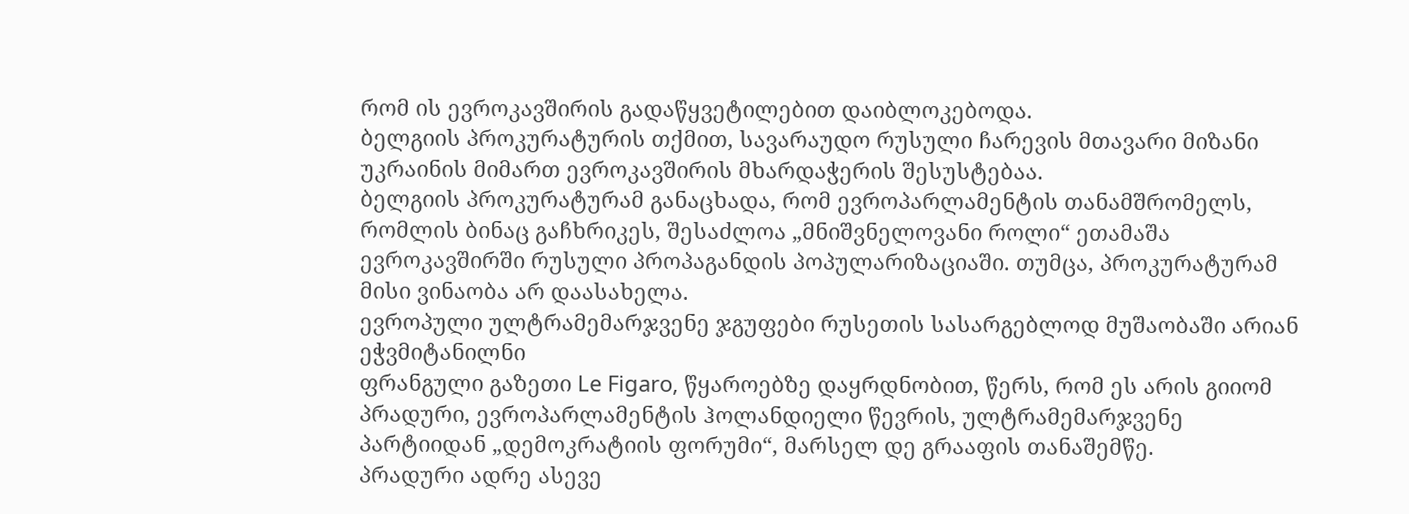რომ ის ევროკავშირის გადაწყვეტილებით დაიბლოკებოდა.
ბელგიის პროკურატურის თქმით, სავარაუდო რუსული ჩარევის მთავარი მიზანი უკრაინის მიმართ ევროკავშირის მხარდაჭერის შესუსტებაა.
ბელგიის პროკურატურამ განაცხადა, რომ ევროპარლამენტის თანამშრომელს, რომლის ბინაც გაჩხრიკეს, შესაძლოა „მნიშვნელოვანი როლი“ ეთამაშა ევროკავშირში რუსული პროპაგანდის პოპულარიზაციაში. თუმცა, პროკურატურამ მისი ვინაობა არ დაასახელა.
ევროპული ულტრამემარჯვენე ჯგუფები რუსეთის სასარგებლოდ მუშაობაში არიან ეჭვმიტანილნი
ფრანგული გაზეთი Le Figaro, წყაროებზე დაყრდნობით, წერს, რომ ეს არის გიიომ პრადური, ევროპარლამენტის ჰოლანდიელი წევრის, ულტრამემარჯვენე პარტიიდან „დემოკრატიის ფორუმი“, მარსელ დე გრააფის თანაშემწე.
პრადური ადრე ასევე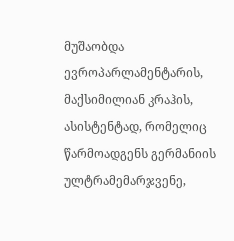მუშაობდა ევროპარლამენტარის, მაქსიმილიან კრაჰის, ასისტენტად, რომელიც წარმოადგენს გერმანიის ულტრამემარჯვენე,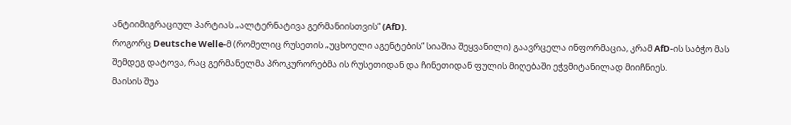ანტიიმიგრაციულ პარტიას „ალტერნატივა გერმანიისთვის“ (AfD).
როგორც Deutsche Welle-მ (რომელიც რუსეთის „უცხოელი აგენტების“ სიაშია შეყვანილი) გაავრცელა ინფორმაცია, კრამ AfD-ის საბჭო მას შემდეგ დატოვა, რაც გერმანელმა პროკურორებმა ის რუსეთიდან და ჩინეთიდან ფულის მიღებაში ეჭვმიტანილად მიიჩნიეს.
მაისის შუა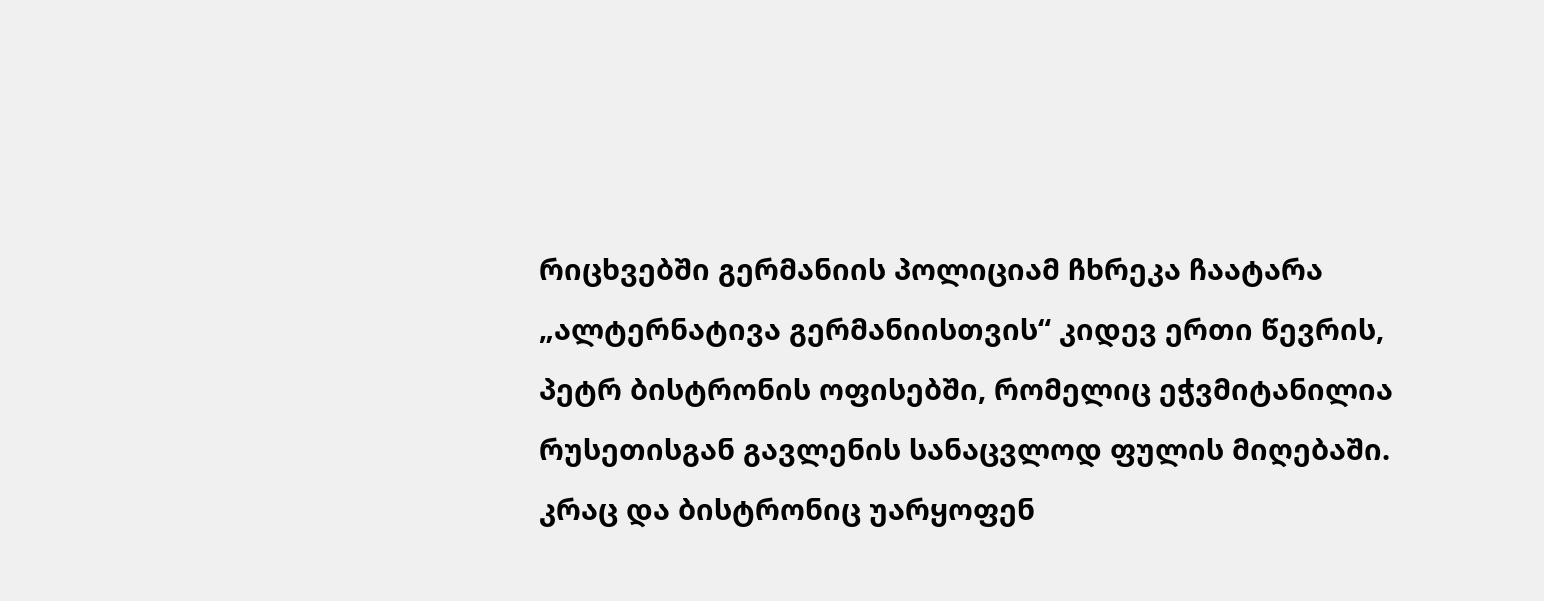რიცხვებში გერმანიის პოლიციამ ჩხრეკა ჩაატარა „ალტერნატივა გერმანიისთვის“ კიდევ ერთი წევრის, პეტრ ბისტრონის ოფისებში, რომელიც ეჭვმიტანილია რუსეთისგან გავლენის სანაცვლოდ ფულის მიღებაში.
კრაც და ბისტრონიც უარყოფენ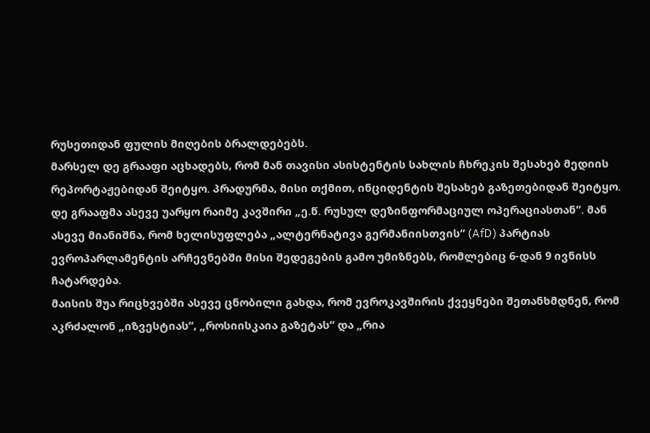რუსეთიდან ფულის მიღების ბრალდებებს.
მარსელ დე გრააფი აცხადებს, რომ მან თავისი ასისტენტის სახლის ჩხრეკის შესახებ მედიის რეპორტაჟებიდან შეიტყო. პრადურმა, მისი თქმით, ინციდენტის შესახებ გაზეთებიდან შეიტყო.
დე გრააფმა ასევე უარყო რაიმე კავშირი „ე.წ. რუსულ დეზინფორმაციულ ოპერაციასთან“. მან ასევე მიანიშნა, რომ ხელისუფლება „ალტერნატივა გერმანიისთვის“ (AfD) პარტიას ევროპარლამენტის არჩევნებში მისი შედეგების გამო უმიზნებს, რომლებიც 6-დან 9 ივნისს ჩატარდება.
მაისის შუა რიცხვებში ასევე ცნობილი გახდა, რომ ევროკავშირის ქვეყნები შეთანხმდნენ, რომ აკრძალონ „იზვესტიას“, „როსიისკაია გაზეტას“ და „რია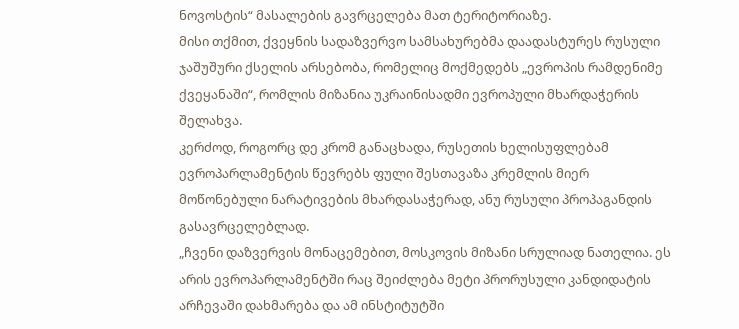ნოვოსტის“ მასალების გავრცელება მათ ტერიტორიაზე.
მისი თქმით, ქვეყნის სადაზვერვო სამსახურებმა დაადასტურეს რუსული ჯაშუშური ქსელის არსებობა, რომელიც მოქმედებს „ევროპის რამდენიმე ქვეყანაში“, რომლის მიზანია უკრაინისადმი ევროპული მხარდაჭერის შელახვა.
კერძოდ, როგორც დე კრომ განაცხადა, რუსეთის ხელისუფლებამ ევროპარლამენტის წევრებს ფული შესთავაზა კრემლის მიერ მოწონებული ნარატივების მხარდასაჭერად, ანუ რუსული პროპაგანდის გასავრცელებლად.
„ჩვენი დაზვერვის მონაცემებით, მოსკოვის მიზანი სრულიად ნათელია. ეს არის ევროპარლამენტში რაც შეიძლება მეტი პრორუსული კანდიდატის არჩევაში დახმარება და ამ ინსტიტუტში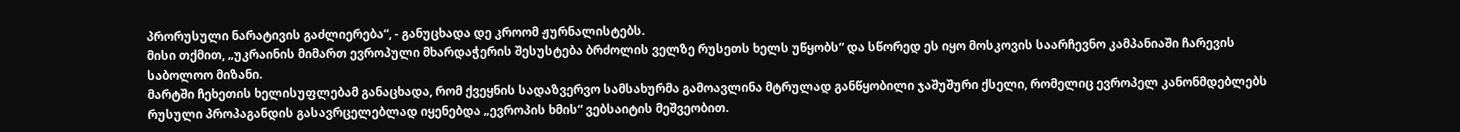პრორუსული ნარატივის გაძლიერება“, - განუცხადა დე კროომ ჟურნალისტებს.
მისი თქმით, „უკრაინის მიმართ ევროპული მხარდაჭერის შესუსტება ბრძოლის ველზე რუსეთს ხელს უწყობს“ და სწორედ ეს იყო მოსკოვის საარჩევნო კამპანიაში ჩარევის საბოლოო მიზანი.
მარტში ჩეხეთის ხელისუფლებამ განაცხადა, რომ ქვეყნის სადაზვერვო სამსახურმა გამოავლინა მტრულად განწყობილი ჯაშუშური ქსელი, რომელიც ევროპელ კანონმდებლებს რუსული პროპაგანდის გასავრცელებლად იყენებდა „ევროპის ხმის“ ვებსაიტის მეშვეობით.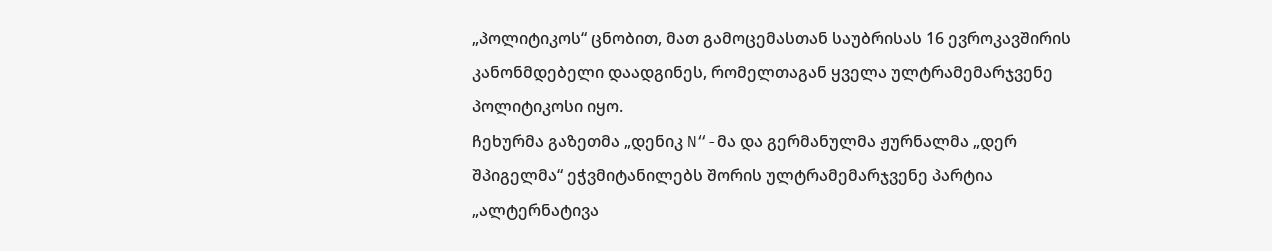„პოლიტიკოს“ ცნობით, მათ გამოცემასთან საუბრისას 16 ევროკავშირის კანონმდებელი დაადგინეს, რომელთაგან ყველა ულტრამემარჯვენე პოლიტიკოსი იყო.
ჩეხურმა გაზეთმა „დენიკ N“-მა და გერმანულმა ჟურნალმა „დერ შპიგელმა“ ეჭვმიტანილებს შორის ულტრამემარჯვენე პარტია „ალტერნატივა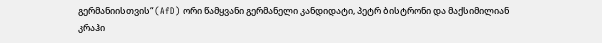გერმანიისთვის“ (AfD) ორი წამყვანი გერმანელი კანდიდატი, პეტრ ბისტრონი და მაქსიმილიან კრაჰი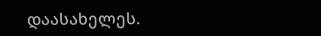დაასახელეს.